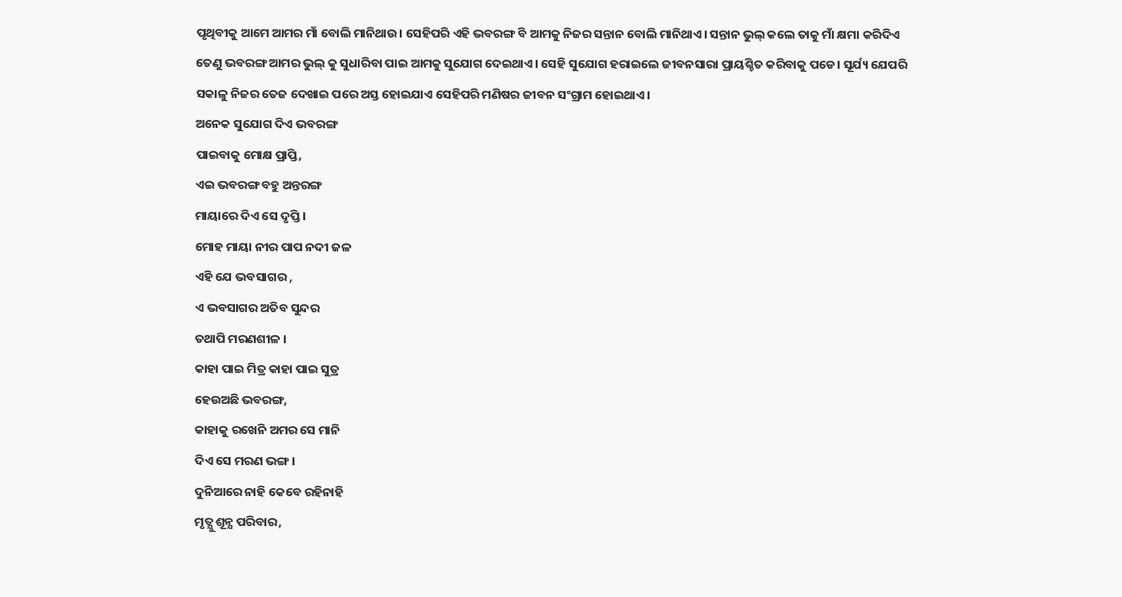ପୃଥିବୀକୁ ଆମେ ଆମର ମାଁ ବୋଲି ମାନିଥାଉ। ସେହିପରି ଏହି ଭବରଙ୍ଗ ବି ଆମକୁ ନିଜର ସନ୍ତାନ ବୋଲି ମାନିଥାଏ। ସନ୍ତାନ ଭୁଲ୍ କଲେ ତାକୁ ମାଁ କ୍ଷମା କରିଦିଏ ତେଣୁ ଭବରଙ୍ଗ ଆମର ଭୁଲ୍ କୁ ସୁଧାରିବା ପାଇ ଆମକୁ ସୁଯୋଗ ଦେଇଥାଏ। ସେହି ସୁଯୋଗ ହରାଇଲେ ଜୀବନସାରା ପ୍ରାୟଶ୍ଚିତ କରିବାକୁ ପଡେ। ସୂର୍ଯ୍ୟ ଯେପରି ସକାଳୁ ନିଜର ତେଜ ଦେଖାଇ ପରେ ଅସ୍ତ ହୋଇଯାଏ ସେହିପରି ମଣିଷର ଜୀବନ ସଂଗ୍ରାମ ହୋଇଥାଏ।
ଅନେକ ସୁଯୋଗ ଦିଏ ଭବରଙ୍ଗ
ପାଇବାକୁ ମୋକ୍ଷ ପ୍ରାପ୍ତି,
ଏଇ ଭବରଙ୍ଗ ବହୁ ଅନ୍ତରଙ୍ଗ
ମାୟାରେ ଦିଏ ସେ ଦୃପ୍ତି ।
ମୋହ ମାୟା ନୀର ପାପ ନଦୀ ଜଳ
ଏହି ଯେ ଭବସାଗର ,
ଏ ଭବସାଗର ଅତିବ ସୁନ୍ଦର
ତଥାପି ମରଣଶୀଳ ।
କାହା ପାଇ ମିତ୍ର କାହା ପାଇ ସୁତ୍ର
ହେଉଅଛି ଭବରଙ୍ଗ,
କାହାକୁ ରଖେନି ଅମର ସେ ମାନି
ଦିଏ ସେ ମରଣ ଭଙ୍ଗ।
ଦୁନିଆରେ ନାହି କେବେ ରହିନାହି
ମୃତ୍ଯୁ ଶୂନ୍ଯ ପରିବାର,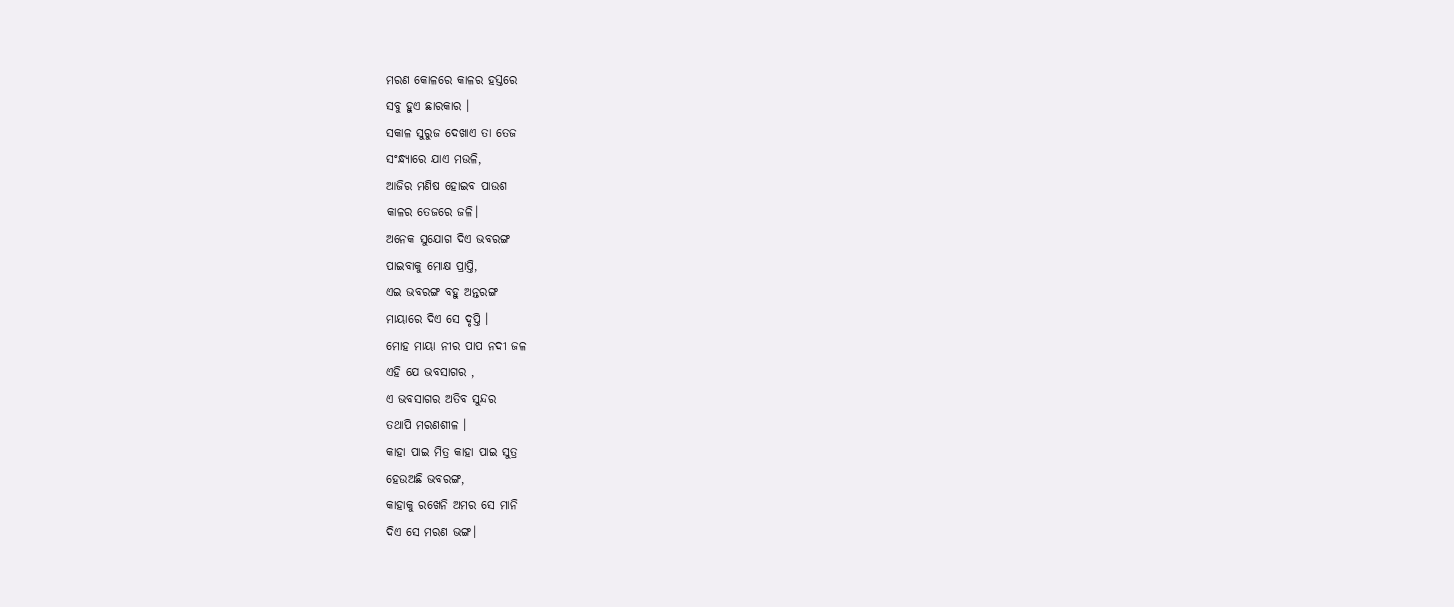ମରଣ କୋଳରେ କାଳର ହସ୍ତରେ
ସବୁ ହୁଏ ଛାରକାର ।
ସକାଳ ସୁରୁଜ ଦେଖାଏ ତା ତେଜ
ସଂନ୍ଧ୍ଯାରେ ଯାଏ ମଉଳି,
ଆଜିର ମଣିଷ ହୋଇବ ପାଉଶ
କାଳର ତେଜରେ ଜଳି।
ଅନେକ ସୁଯୋଗ ଦିଏ ଭବରଙ୍ଗ
ପାଇବାକୁ ମୋକ୍ଷ ପ୍ରାପ୍ତି,
ଏଇ ଭବରଙ୍ଗ ବହୁ ଅନ୍ତରଙ୍ଗ
ମାୟାରେ ଦିଏ ସେ ଦୃପ୍ତି ।
ମୋହ ମାୟା ନୀର ପାପ ନଦୀ ଜଳ
ଏହି ଯେ ଭବସାଗର ,
ଏ ଭବସାଗର ଅତିବ ସୁନ୍ଦର
ତଥାପି ମରଣଶୀଳ ।
କାହା ପାଇ ମିତ୍ର କାହା ପାଇ ସୁତ୍ର
ହେଉଅଛି ଭବରଙ୍ଗ,
କାହାକୁ ରଖେନି ଅମର ସେ ମାନି
ଦିଏ ସେ ମରଣ ଭଙ୍ଗ।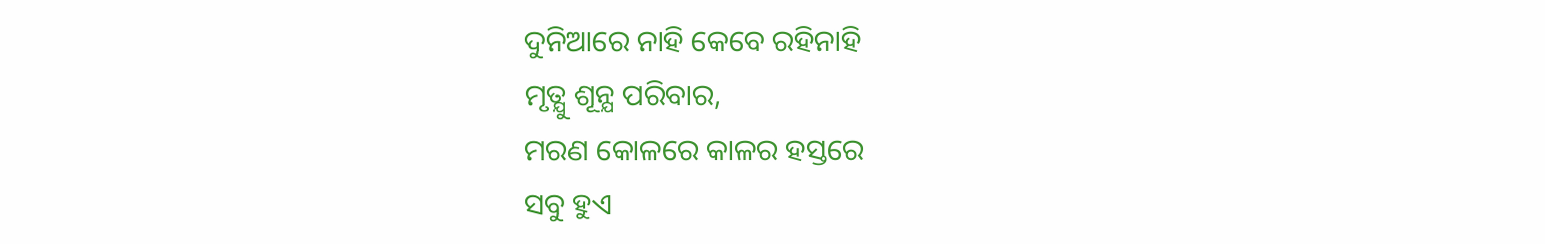ଦୁନିଆରେ ନାହି କେବେ ରହିନାହି
ମୃତ୍ଯୁ ଶୂନ୍ଯ ପରିବାର,
ମରଣ କୋଳରେ କାଳର ହସ୍ତରେ
ସବୁ ହୁଏ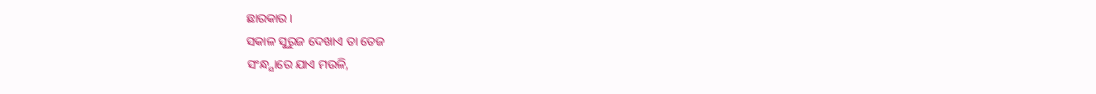ଛାରକାର ।
ସକାଳ ସୁରୁଜ ଦେଖାଏ ତା ତେଜ
ସଂନ୍ଧ୍ଯାରେ ଯାଏ ମଉଳି,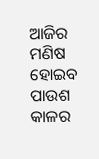ଆଜିର ମଣିଷ ହୋଇବ ପାଉଶ
କାଳର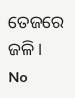ତେଜରେ ଜଳି।
No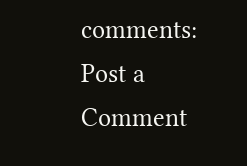comments:
Post a Comment